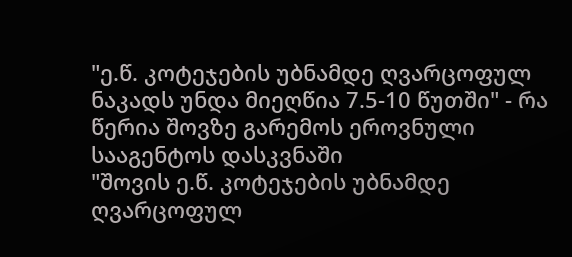"ე.წ. კოტეჯების უბნამდე ღვარცოფულ ნაკადს უნდა მიეღწია 7.5-10 წუთში" - რა წერია შოვზე გარემოს ეროვნული სააგენტოს დასკვნაში
"შოვის ე.წ. კოტეჯების უბნამდე ღვარცოფულ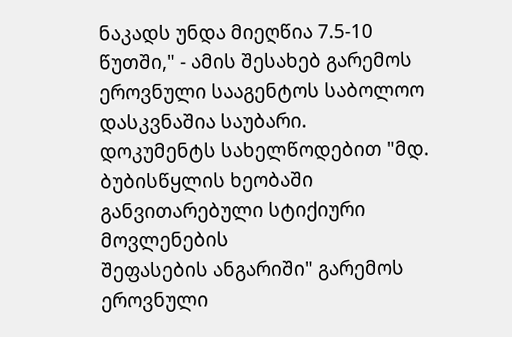ნაკადს უნდა მიეღწია 7.5-10 წუთში," - ამის შესახებ გარემოს ეროვნული სააგენტოს საბოლოო დასკვნაშია საუბარი.
დოკუმენტს სახელწოდებით "მდ. ბუბისწყლის ხეობაში განვითარებული სტიქიური მოვლენების
შეფასების ანგარიში" გარემოს ეროვნული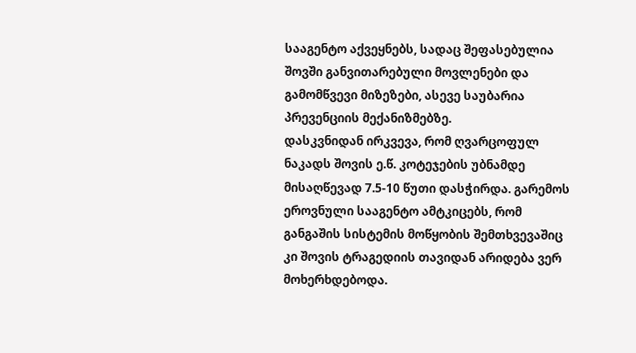სააგენტო აქვეყნებს, სადაც შეფასებულია შოვში განვითარებული მოვლენები და გამომწვევი მიზეზები, ასევე საუბარია პრევენციის მექანიზმებზე.
დასკვნიდან ირკვევა, რომ ღვარცოფულ ნაკადს შოვის ე.წ. კოტეჯების უბნამდე მისაღწევად 7.5-10 წუთი დასჭირდა. გარემოს ეროვნული სააგენტო ამტკიცებს, რომ განგაშის სისტემის მოწყობის შემთხვევაშიც კი შოვის ტრაგედიის თავიდან არიდება ვერ მოხერხდებოდა.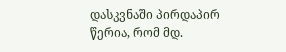დასკვნაში პირდაპირ წერია, რომ მდ.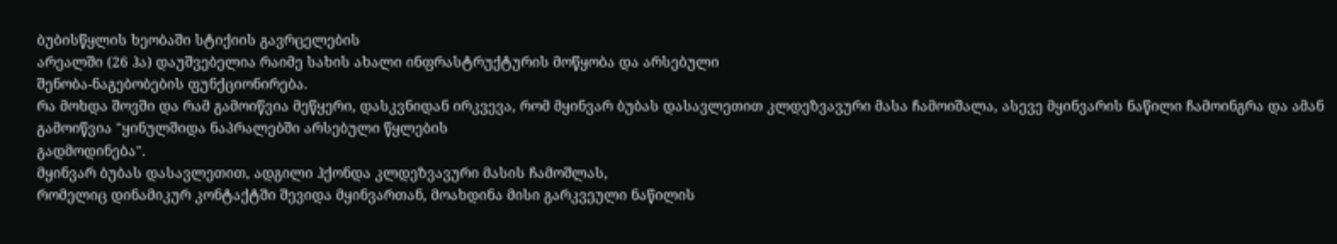ბუბისწყლის ხეობაში სტიქიის გავრცელების
არეალში (26 ჰა) დაუშვებელია რაიმე სახის ახალი ინფრასტრუქტურის მოწყობა და არსებული
შენობა-ნაგებობების ფუნქციონირება.
რა მოხდა შოვში და რამ გამოიწვია მეწყერი, დასკვნიდან ირკვევა, რომ მყინვარ ბუბას დასავლეთით კლდეზვავური მასა ჩამოიშალა, ასევე მყინვარის ნაწილი ჩამოინგრა და ამან გამოიწვია "ყინულშიდა ნაპრალებში არსებული წყლების
გადმოდინება".
მყინვარ ბუბას დასავლეთით, ადგილი ჰქონდა კლდეზვავური მასის ჩამოშლას,
რომელიც დინამიკურ კონტაქტში შევიდა მყინვართან, მოახდინა მისი გარკვეული ნაწილის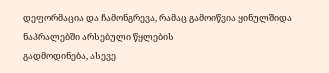დეფორმაცია და ჩამონგრევა, რამაც გამოიწვია ყინულშიდა ნაპრალებში არსებული წყლების
გადმოდინება, ასევე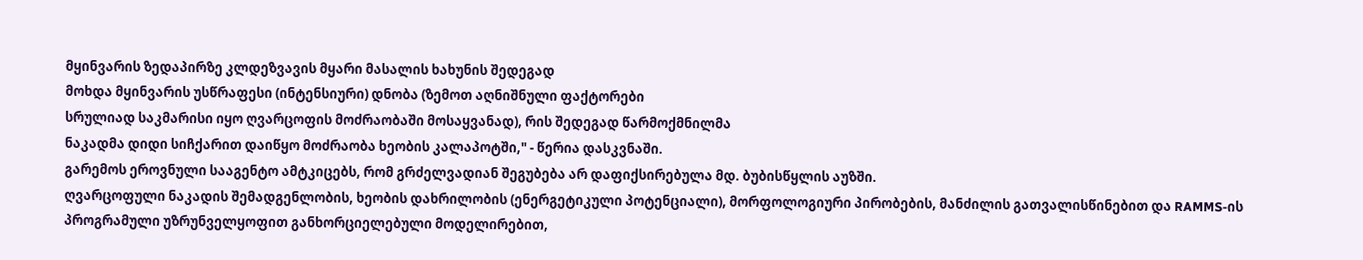მყინვარის ზედაპირზე კლდეზვავის მყარი მასალის ხახუნის შედეგად
მოხდა მყინვარის უსწრაფესი (ინტენსიური) დნობა (ზემოთ აღნიშნული ფაქტორები
სრულიად საკმარისი იყო ღვარცოფის მოძრაობაში მოსაყვანად), რის შედეგად წარმოქმნილმა
ნაკადმა დიდი სიჩქარით დაიწყო მოძრაობა ხეობის კალაპოტში," - წერია დასკვნაში.
გარემოს ეროვნული სააგენტო ამტკიცებს, რომ გრძელვადიან შეგუბება არ დაფიქსირებულა მდ. ბუბისწყლის აუზში.
ღვარცოფული ნაკადის შემადგენლობის, ხეობის დახრილობის (ენერგეტიკული პოტენციალი), მორფოლოგიური პირობების, მანძილის გათვალისწინებით და RAMMS-ის პროგრამული უზრუნველყოფით განხორციელებული მოდელირებით,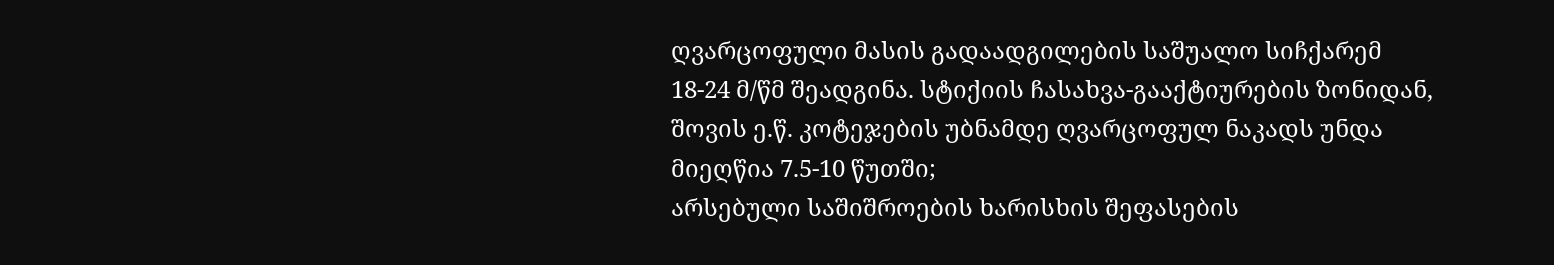ღვარცოფული მასის გადაადგილების საშუალო სიჩქარემ 18-24 მ/წმ შეადგინა. სტიქიის ჩასახვა-გააქტიურების ზონიდან, შოვის ე.წ. კოტეჯების უბნამდე ღვარცოფულ ნაკადს უნდა მიეღწია 7.5-10 წუთში;
არსებული საშიშროების ხარისხის შეფასების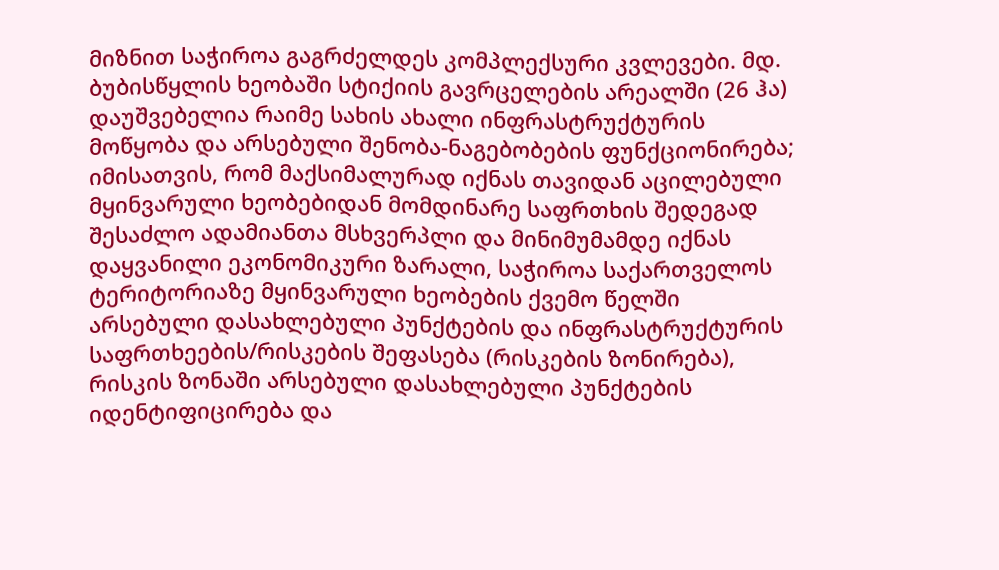მიზნით საჭიროა გაგრძელდეს კომპლექსური კვლევები. მდ. ბუბისწყლის ხეობაში სტიქიის გავრცელების არეალში (26 ჰა) დაუშვებელია რაიმე სახის ახალი ინფრასტრუქტურის მოწყობა და არსებული შენობა-ნაგებობების ფუნქციონირება; იმისათვის, რომ მაქსიმალურად იქნას თავიდან აცილებული მყინვარული ხეობებიდან მომდინარე საფრთხის შედეგად შესაძლო ადამიანთა მსხვერპლი და მინიმუმამდე იქნას დაყვანილი ეკონომიკური ზარალი, საჭიროა საქართველოს ტერიტორიაზე მყინვარული ხეობების ქვემო წელში არსებული დასახლებული პუნქტების და ინფრასტრუქტურის საფრთხეების/რისკების შეფასება (რისკების ზონირება), რისკის ზონაში არსებული დასახლებული პუნქტების იდენტიფიცირება და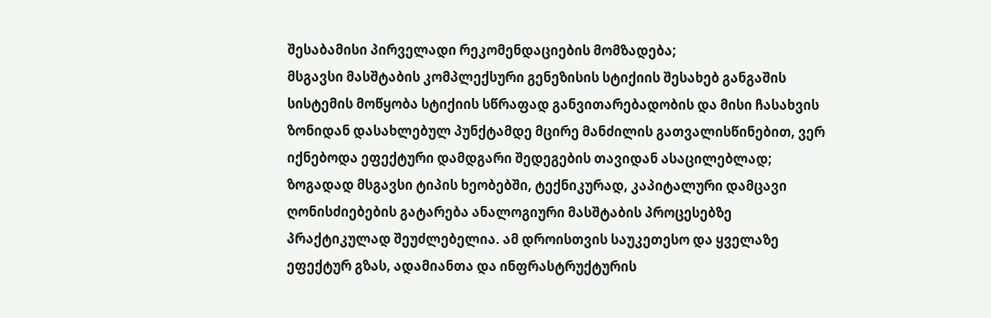შესაბამისი პირველადი რეკომენდაციების მომზადება;
მსგავსი მასშტაბის კომპლექსური გენეზისის სტიქიის შესახებ განგაშის სისტემის მოწყობა სტიქიის სწრაფად განვითარებადობის და მისი ჩასახვის ზონიდან დასახლებულ პუნქტამდე მცირე მანძილის გათვალისწინებით, ვერ იქნებოდა ეფექტური დამდგარი შედეგების თავიდან ასაცილებლად;
ზოგადად მსგავსი ტიპის ხეობებში, ტექნიკურად, კაპიტალური დამცავი ღონისძიებების გატარება ანალოგიური მასშტაბის პროცესებზე პრაქტიკულად შეუძლებელია. ამ დროისთვის საუკეთესო და ყველაზე ეფექტურ გზას, ადამიანთა და ინფრასტრუქტურის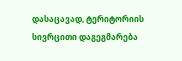დასაცავად, ტერიტორიის სივრცითი დაგეგმარება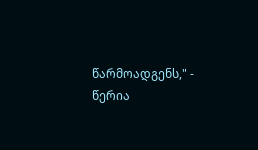წარმოადგენს," - წერია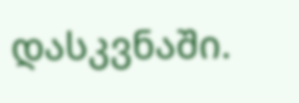დასკვნაში.